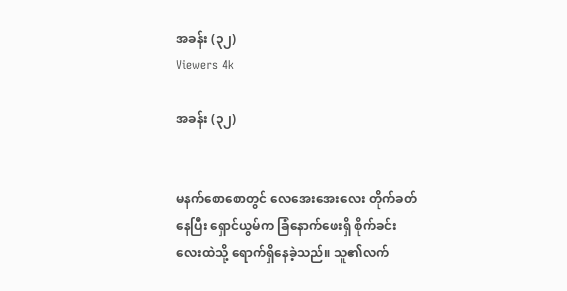အခန်း (၃၂)
Viewers 4k

အခန်း (၃၂)


မနက်စောစောတွင် လေအေးအေးလေး တိုက်ခတ်နေပြီး ရှောင်ယွမ်က ခြံနောက်ဖေးရှိ စိုက်ခင်းလေးထဲသို့ ရောက်ရှိနေခဲ့သည်။ သူ၏လက်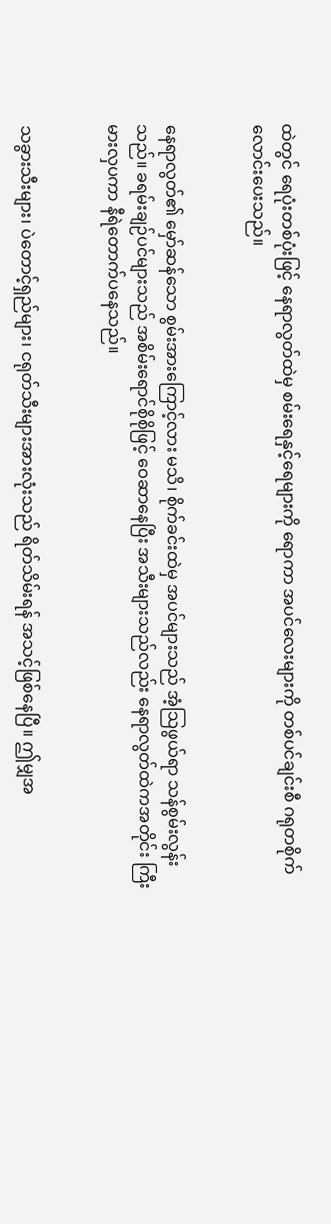ထဲတွင် ရေပုံးတစ်ပုံးဖြင့် နေရာလွတ်ထဲမှ စမ်းရေနှင့်ရေများကို ရောကာ အပင်လေးများကို တစ်ပင်ချင်းစီ ဂရုတစိုက် လောင်းပေးသည်။


နေရာလွတ်၏ မှော်ဆန်သော စွမ်းအားကြောင့်လား မသိ၊ စိုက်ခင်းထဲမှ အပင်များသည် အံ့သြဖွယ်ရာ သန်စွမ်းလွန်းသည်။ ခရမ်းချဉ်ပင်များသည် အစိမ်းရောင်စိုစိုဖြင့် ဝေဆာနေပြီး အသီးများသည်လည်း နေရာလွတ်ထဲကအတိုင်း ကြီးမားလှပကာ နီရဲတောက်ပနေသည်။


သခွားသီးများ၊ ပဲတောင့်ရှည်များ၊ ငရုတ်သီးများအားလုံးသည် ရိတ်သိမ်းရန် အသင့်ဖြစ်နေပြီ။ ဤမျှအ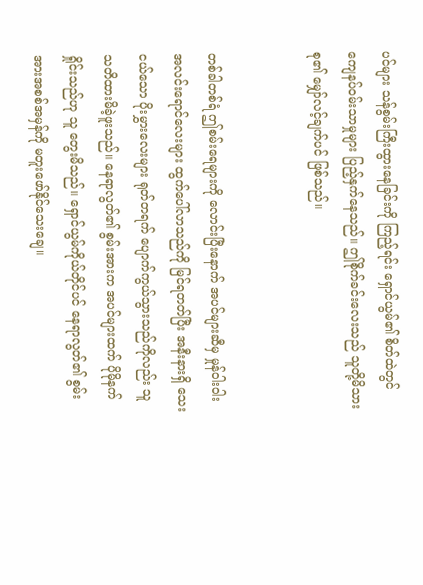ပင်များ သန်စွမ်းကြီးထွားနေခြင်းကို ကြည့်ရင်း ရှောင်ယွမ်၏ စိတ်ထဲတွင် ကျေနပ်ဝမ်းသာမှုများ ပြည့်နှက်နေသည်။ ဤစိုက်ခင်းလေးသည် သူတို့မိသားစု၏ မျှော်လင့်ချက်ပင် ဖြစ်သည်။


တစ်ခါတစ်ရံ ဤစမ်းရေများကို လောင်းပြီးနောက် အပင်များဆီမှ မှုန်ဝါးဝါးအလင်းရောင်လေးများ ထွက်ပေါ်လာသည်ကို မြင်ရတတ်ပြီး အနီးနားရှိ သေးငယ်သော ပိုးမွှားလေးများ ရုတ်တရက် ပျောက်ကွယ်သွားသည်ကိုလည်း သူ သတိထားမိခဲ့ဖူးသည်။ နေရာလွတ်၏ စွမ်းအားက အပင်များထက် ပိုမိုနက်ရှိုင်းသည်ဟု သူ တွေးမိသည်။ ရှောင်ယွမ်ကိုယ်တိုင်ပင် နေရာလွတ်၏ စွမ်းအားအစစ်အမှန်ကို မတူးဖော်နိုင်သေးချေ။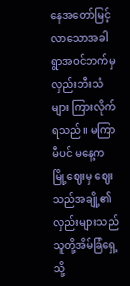နေအတော်မြင့်လာသောအခါ ရွာအဝင်ဘက်မှ လှည်းဘီးသံများ ကြားလိုက်ရသည်။ မကြာမီပင် မနေ့က မြို့ဈေးမှ ဈေးသည်အချို့၏ လှည်းများသည် သူတို့အိမ်ခြံရှေ့သို့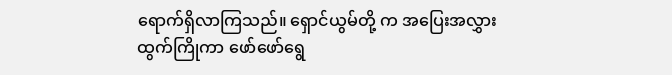ရောက်ရှိလာကြသည်။ ရှောင်ယွမ်တို့ က အပြေးအလွှားထွက်ကြိုကာ ဖော်ဖော်ရွေ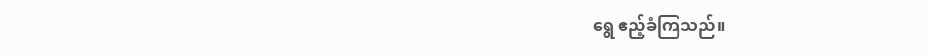ရွေ ဧည့်ခံကြသည်။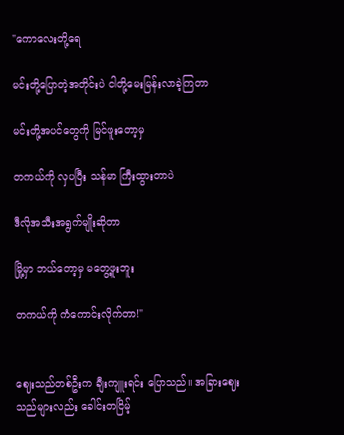"ကောလေးတို့ရေ

မင်းတို့ပြောတဲ့အတိုင်းပဲ ငါတို့မေးမြန်းလာခဲ့ကြတာ

မင်းတို့အပင်တွေကို မြင်ဖူးတော့မှ

တကယ်ကို လှပပြီး သန်မာ ကြီးထွားတာပဲ

ဒီလိုအသီးအရွက်မျိုးဆိုတာ

မြို့မှာ ဘယ်တော့မှ မတွေ့ဖူးဘူး

တကယ်ကို ကံကောင်းလိုက်တာ!"


ဈေးသည်တစ်ဦးက ချီးကျူးရင်း ပြောသည်။ အခြားဈေးသည်များလည်း ခေါင်းတငြိမ့်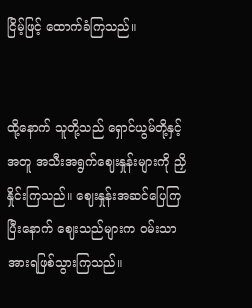ငြိမ့်ဖြင့် ထောက်ခံကြသည်။


ထို့နောက် သူတို့သည် ရှောင်ယွမ်တို့နှင့်အတူ အသီးအရွက်ဈေးနှုန်းများကို ညှိနှိုင်းကြသည်။ ဈေးနှုန်းအဆင်ပြေကြပြီးနောက် ဈေးသည်များက ဝမ်းသာအားရဖြစ်သွားကြသည်။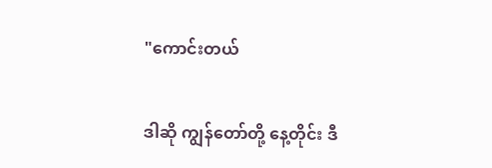"ကောင်းတယ်

ဒါဆို ကျွန်တော်တို့ နေ့တိုင်း ဒီ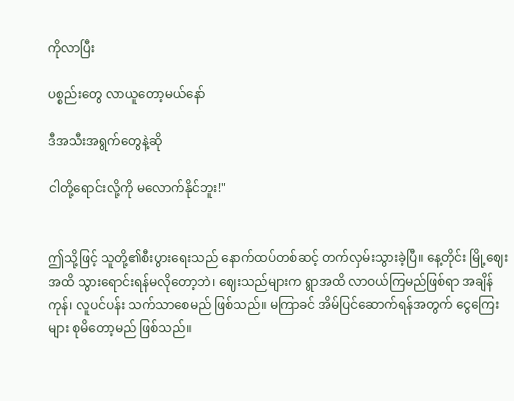ကိုလာပြီး

ပစ္စည်းတွေ လာယူတော့မယ်နော်

ဒီအသီးအရွက်တွေနဲ့ဆို

ငါတို့ရောင်းလို့ကို မလောက်နိုင်ဘူး!"


ဤသို့ဖြင့် သူတို့၏စီးပွားရေးသည် နောက်ထပ်တစ်ဆင့် တက်လှမ်းသွားခဲ့ပြီ။ နေ့တိုင်း မြို့ဈေးအထိ သွားရောင်းရန်မလိုတော့ဘဲ၊ ဈေးသည်များက ရွာအထိ လာဝယ်ကြမည်ဖြစ်ရာ အချိန်ကုန်၊ လူပင်ပန်း သက်သာစေမည် ဖြစ်သည်။ မကြာခင် အိမ်ပြင်ဆောက်ရန်အတွက် ငွေကြေးများ စုမိတော့မည် ဖြစ်သည်။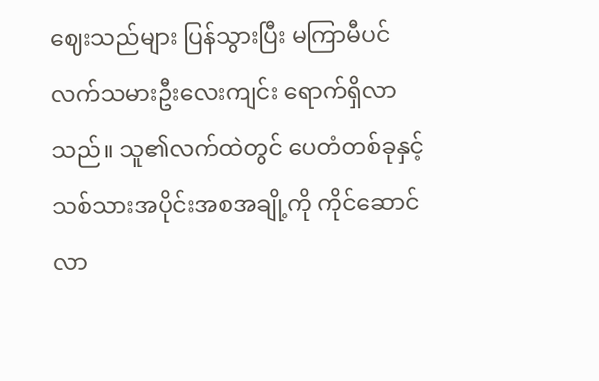ဈေးသည်များ ပြန်သွားပြီး မကြာမီပင် လက်သမားဦးလေးကျင်း ရောက်ရှိလာသည်။ သူ၏လက်ထဲတွင် ပေတံတစ်ခုနှင့် သစ်သားအပိုင်းအစအချို့ကို ကိုင်ဆောင်လာ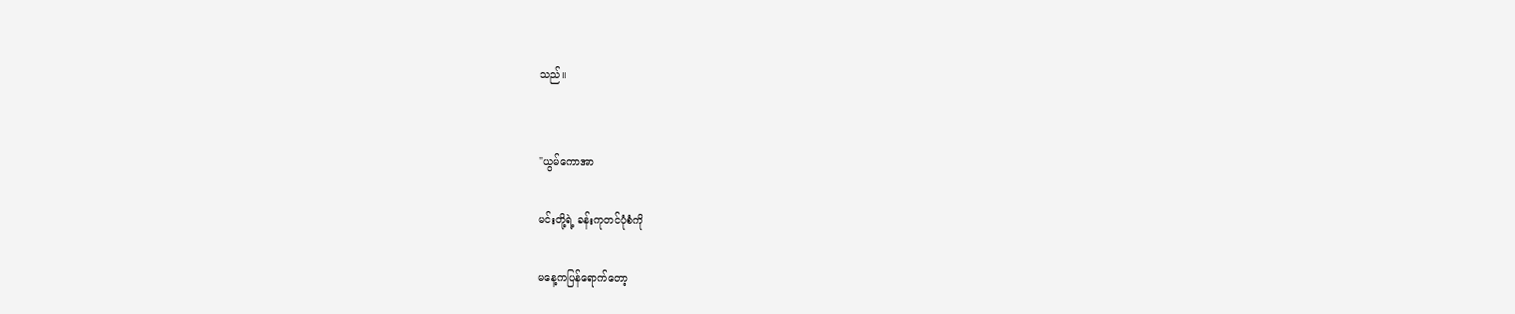သည်။


"ယွမ်ကောအာ

မင်းတို့ရဲ့ ခန်းကုတင်ပုံစံကို

မနေ့ကပြန်ရောက်တော့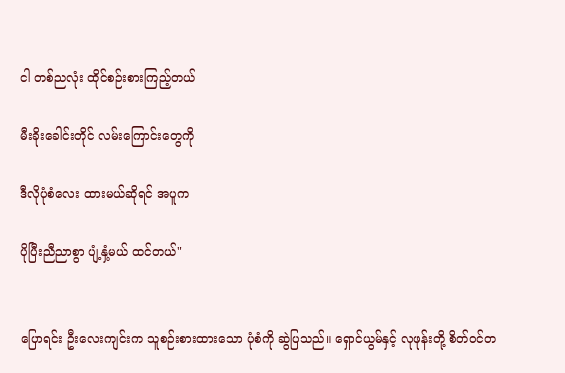ငါ တစ်ညလုံး ထိုင်စဉ်းစားကြည့်တယ်

မီးခိုးခေါင်းတိုင် လမ်းကြောင်းတွေကို

ဒီလိုပုံစံလေး ထားမယ်ဆိုရင် အပူက

ပိုပြီးညီညာစွာ ပျံ့နှံ့မယ် ထင်တယ်"


ပြောရင်း ဦးလေးကျင်းက သူစဉ်းစားထားသော ပုံစံကို ဆွဲပြသည်။ ရှောင်ယွမ်နှင့် လုဖုန်းတို့ စိတ်ဝင်တ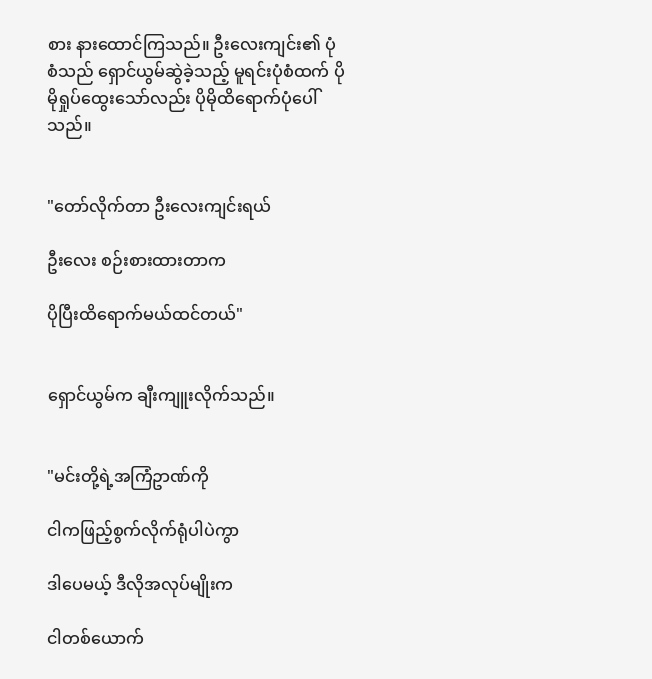စား နားထောင်ကြသည်။ ဦးလေးကျင်း၏ ပုံစံသည် ရှောင်ယွမ်ဆွဲခဲ့သည့် မူရင်းပုံစံထက် ပိုမိုရှုပ်ထွေးသော်လည်း ပိုမိုထိရောက်ပုံပေါ်သည်။


"တော်လိုက်တာ ဦးလေးကျင်းရယ်

ဦးလေး စဉ်းစားထားတာက

ပိုပြီးထိရောက်မယ်ထင်တယ်"


ရှောင်ယွမ်က ချီးကျူးလိုက်သည်။


"မင်းတို့ရဲ့အကြံဥာဏ်ကို

ငါကဖြည့်စွက်လိုက်ရုံပါပဲကွာ

ဒါပေမယ့် ဒီလိုအလုပ်မျိုးက

ငါတစ်ယောက်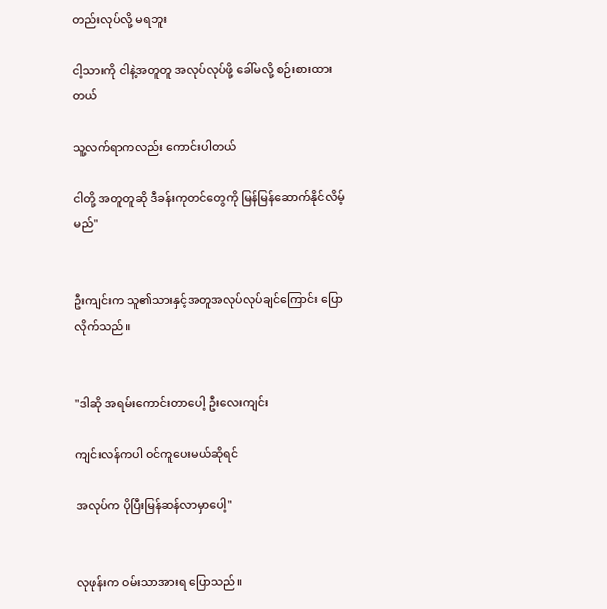တည်းလုပ်လို့ မရဘူး

ငါ့သားကို ငါနဲ့အတူတူ အလုပ်လုပ်ဖို့ ခေါ်မလို့ စဉ်းစားထားတယ်

သူ့လက်ရာကလည်း ကောင်းပါတယ်

ငါတို့ အတူတူဆို ဒီခန်းကုတင်တွေကို မြန်မြန်ဆောက်နိုင်လိမ့်မည်"


ဦးကျင်းက သူ၏သားနှင့်အတူအလုပ်လုပ်ချင်ကြောင်း ပြောလိုက်သည်။


"ဒါဆို အရမ်းကောင်းတာပေါ့ ဦးလေးကျင်း

ကျင်းလန်ကပါ ဝင်ကူပေးမယ်ဆိုရင်

အလုပ်က ပိုပြီးမြန်ဆန်လာမှာပေါ့"


လုဖုန်းက ဝမ်းသာအားရ ပြောသည်။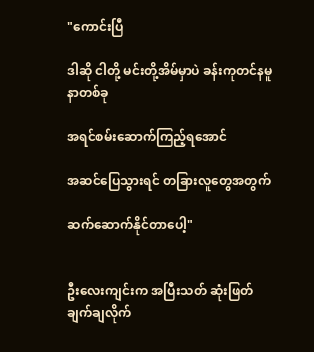"ကောင်းပြီ

ဒါဆို ငါတို့ မင်းတို့အိမ်မှာပဲ ခန်းကုတင်နမူနာတစ်ခု

အရင်စမ်းဆောက်ကြည့်ရအောင်

အဆင်ပြေသွားရင် တခြားလူတွေအတွက်

ဆက်ဆောက်နိုင်တာပေါ့"


ဦးလေးကျင်းက အပြီးသတ် ဆုံးဖြတ်ချက်ချလိုက်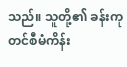သည်။ သူတို့၏ ခန်းကုတင်စီမံကိန်း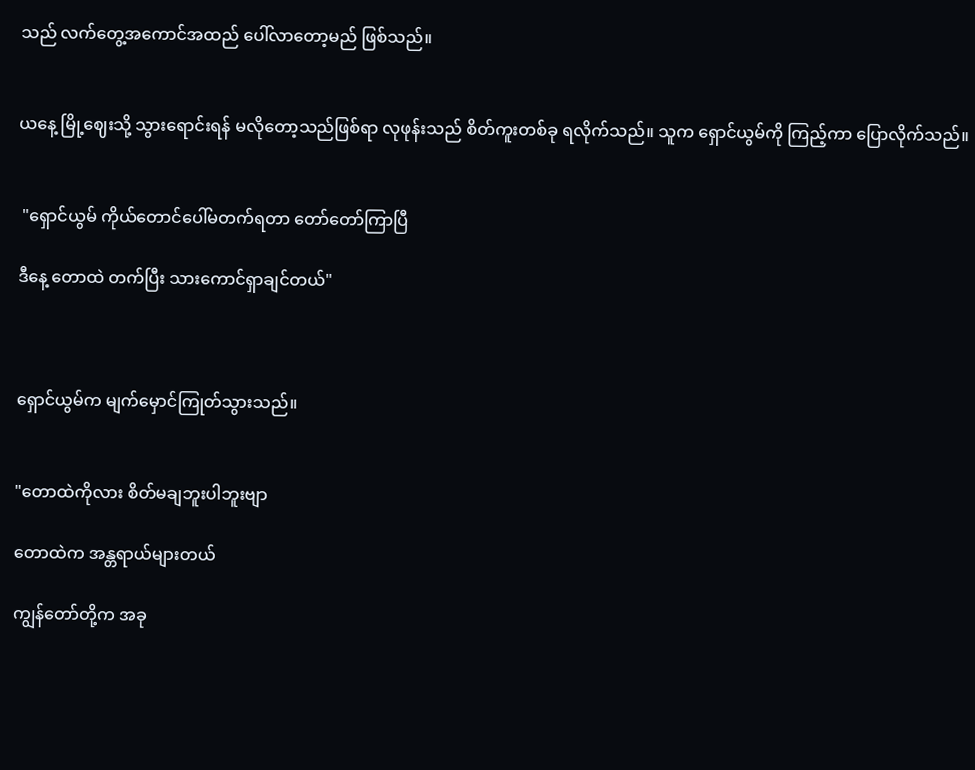သည် လက်တွေ့အကောင်အထည် ပေါ်လာတော့မည် ဖြစ်သည်။


ယနေ့ မြို့ဈေးသို့ သွားရောင်းရန် မလိုတော့သည်ဖြစ်ရာ လုဖုန်းသည် စိတ်ကူးတစ်ခု ရလိုက်သည်။ သူက ရှောင်ယွမ်ကို ကြည့်ကာ ပြောလိုက်သည်။


 "ရှောင်ယွမ် ကိုယ်တောင်ပေါ်မတက်ရတာ တော်တော်ကြာပြီ

ဒီနေ့ တောထဲ တက်ပြီး သားကောင်ရှာချင်တယ်"



ရှောင်ယွမ်က မျက်မှောင်ကြုတ်သွားသည်။


"တောထဲကိုလား စိတ်မချဘူးပါဘူးဗျာ

တောထဲက အန္တရာယ်များတယ်

ကျွန်တော်တို့က အခု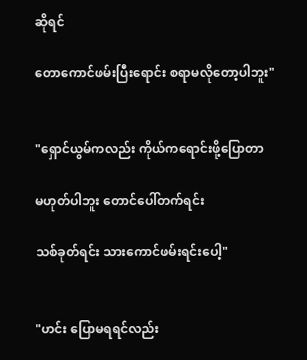ဆိုရင်

တောကောင်ဖမ်းပြီးရောင်း စရာမလိုတော့ပါဘူး"


"ရှောင်ယွမ်ကလည်း ကိုယ်ကရောင်းဖို့ပြောတာ

မဟုတ်ပါဘူး တောင်ပေါ်တက်ရင်း

သစ်ခုတ်ရင်း သားကောင်ဖမ်းရင်းပေါ့"


"ဟင်း ပြောမရရင်လည်း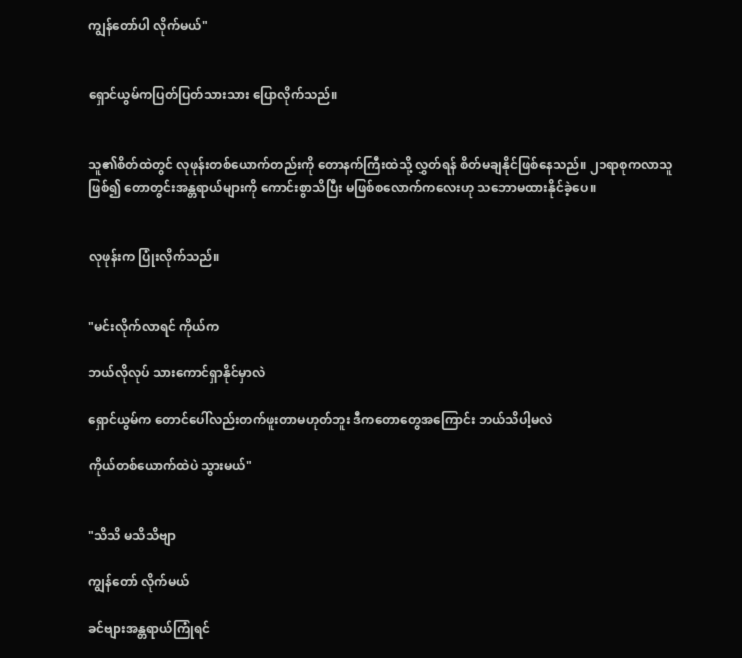ကျွန်တော်ပါ လိုက်မယ်"


ရှောင်ယွမ်ကပြတ်ပြတ်သားသား ပြောလိုက်သည်။


သူ၏စိတ်ထဲတွင် လုဖုန်းတစ်ယောက်တည်းကို တောနက်ကြီးထဲသို့ လွှတ်ရန် စိတ်မချနိုင်ဖြစ်နေသည်။ ၂၁ရာစုကလာသူဖြစ်၍ တောတွင်းအန္တရာယ်များကို ကောင်းစွာသိပြီး မဖြစ်စလောက်ကလေးဟု သဘောမထားနိုင်ခဲ့ပေ။


လုဖုန်းက ပြုံးလိုက်သည်။


"မင်းလိုက်လာရင် ကိုယ်က

ဘယ်လိုလုပ် သားကောင်ရှာနိုင်မှာလဲ

ရှောင်ယွမ်က တောင်ပေါ်လည်းတက်ဖူးတာမဟုတ်ဘူး ဒီကတောတွေအကြောင်း ဘယ်သိပါ့မလဲ

ကိုယ်တစ်ယောက်ထဲပဲ သွားမယ်"


"သိသိ မသိသိဗျာ

ကျွန်တော် လိုက်မယ်

ခင်ဗျားအန္တရာယ်ကြုံရင်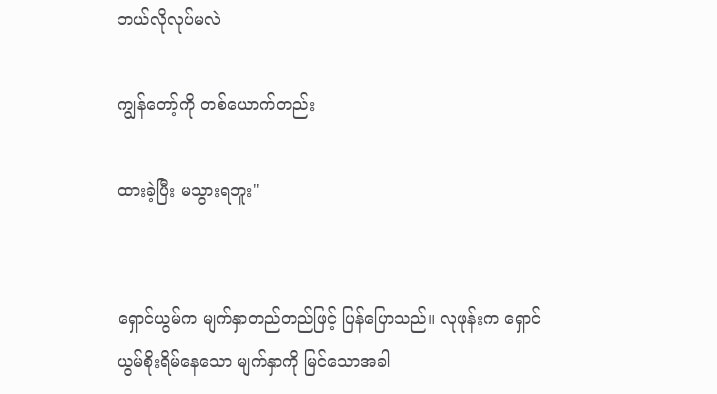ဘယ်လိုလုပ်မလဲ

ကျွန်တော့်ကို တစ်ယောက်တည်း

ထားခဲ့ပြီး မသွားရဘူး"


ရှောင်ယွမ်က မျက်နှာတည်တည်ဖြင့် ပြန်ပြောသည်။ လုဖုန်းက ရှောင်ယွမ်စိုးရိမ်နေသော မျက်နှာကို မြင်သောအခါ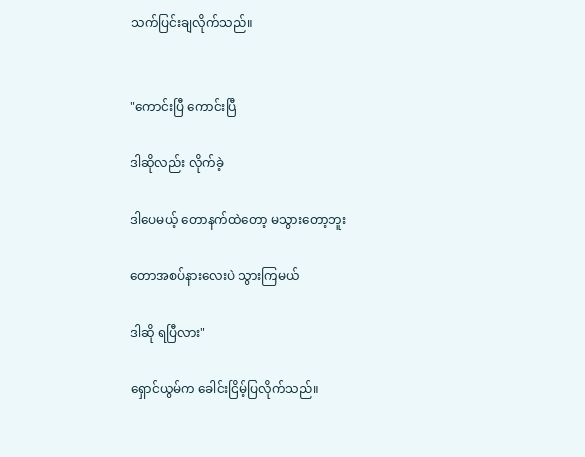သက်ပြင်းချလိုက်သည်။


"ကောင်းပြီ ကောင်းပြီ

ဒါဆိုလည်း လိုက်ခဲ့

ဒါပေမယ့် တောနက်ထဲတော့ မသွားတော့ဘူး

တောအစပ်နားလေးပဲ သွားကြမယ်

ဒါဆို ရပြီလား"

ရှောင်ယွမ်က ခေါင်းငြိမ့်ပြလိုက်သည်။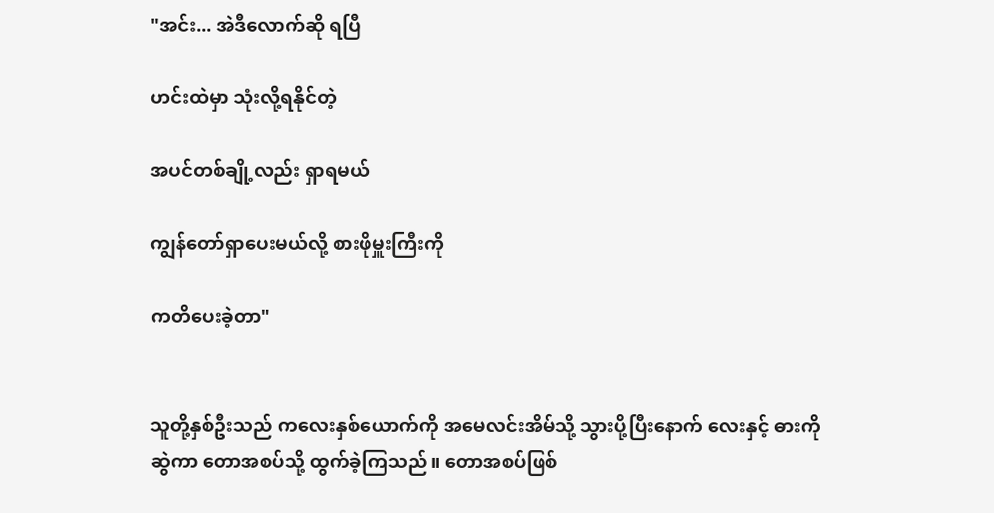"အင်း... အဲဒီလောက်ဆို ရပြီ

ဟင်းထဲမှာ သုံးလို့ရနိုင်တဲ့

အပင်တစ်ချို့လည်း ရှာရမယ်

ကျွန်တော်ရှာပေးမယ်လို့ စားဖိုမှူးကြီးကို

ကတိပေးခဲ့တာ"


သူတို့နှစ်ဦးသည် ကလေးနှစ်ယောက်ကို အမေလင်းအိမ်သို့ သွားပို့ပြီးနောက် လေးနှင့် ဓားကိုဆွဲကာ တောအစပ်သို့ ထွက်ခဲ့ကြသည်။ တောအစပ်ဖြစ်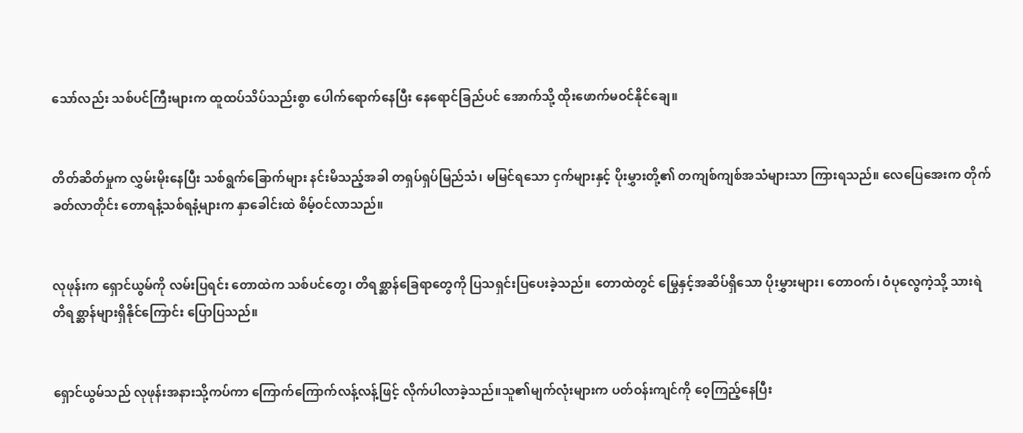သော်လည်း သစ်ပင်ကြီးများက ထူထပ်သိပ်သည်းစွာ ပေါက်ရောက်နေပြီး နေရောင်ခြည်ပင် အောက်သို့ ထိုးဖောက်မဝင်နိုင်ချေ။


တိတ်ဆိတ်မှုက လွှမ်းမိုးနေပြီး သစ်ရွက်ခြောက်များ နင်းမိသည့်အခါ တရှပ်ရှပ်မြည်သံ၊ မမြင်ရသော ငှက်များနှင့် ပိုးမွှားတို့၏ တကျစ်ကျစ်အသံများသာ ကြားရသည်။ လေပြေအေးက တိုက်ခတ်လာတိုင်း တောရနံ့သစ်ရနံ့များက နှာခေါင်းထဲ စိမ့်ဝင်လာသည်။


လုဖုန်းက ရှောင်ယွမ်ကို လမ်းပြရင်း တောထဲက သစ်ပင်တွေ၊ တိရစ္ဆာန်ခြေရာတွေကို ပြသရှင်းပြပေးခဲ့သည်။ တောထဲတွင် မြွေနှင့်အဆိပ်ရှိသော ပိုးမွှားများ၊ တောဝက်၊ ဝံပုလွေကဲ့သို့ သားရဲတိရစ္ဆာန်များရှိနိုင်ကြောင်း ပြောပြသည်။


ရှောင်ယွမ်သည် လုဖုန်းအနားသို့ကပ်ကာ ကြောက်ကြောက်လန့်လန့်ဖြင့် လိုက်ပါလာခဲ့သည်။သူ၏မျက်လုံးများက ပတ်ဝန်းကျင်ကို ဝေ့ကြည့်နေပြီး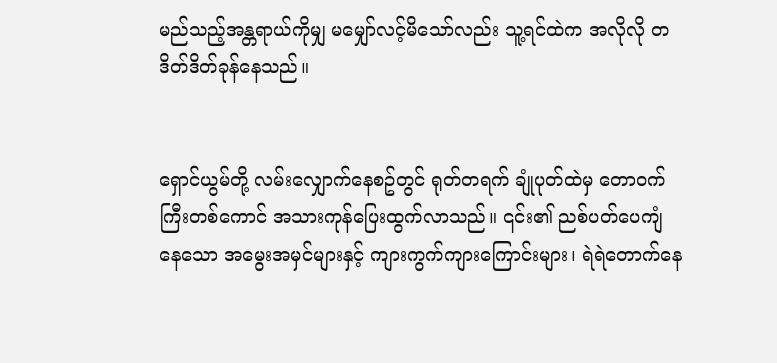မည်သည့်အန္တရာယ်ကိုမျှ မမျှော်လင့်မိသော်လည်း သူ့ရင်ထဲက အလိုလို တဒိတ်ဒိတ်ခုန်နေသည်။


ရှောင်ယွမ်တို့ လမ်းလျှောက်နေစဥ်တွင် ရုတ်တရက် ချုံပုတ်ထဲမှ တောဝက်ကြီးတစ်ကောင် အသားကုန်ပြေးထွက်လာသည်။ ၎င်း၏ ညစ်ပတ်ပေကျံနေသော အမွေးအမှင်များနှင့် ကျားကွက်ကျားကြောင်းများ၊ ရဲရဲတောက်နေ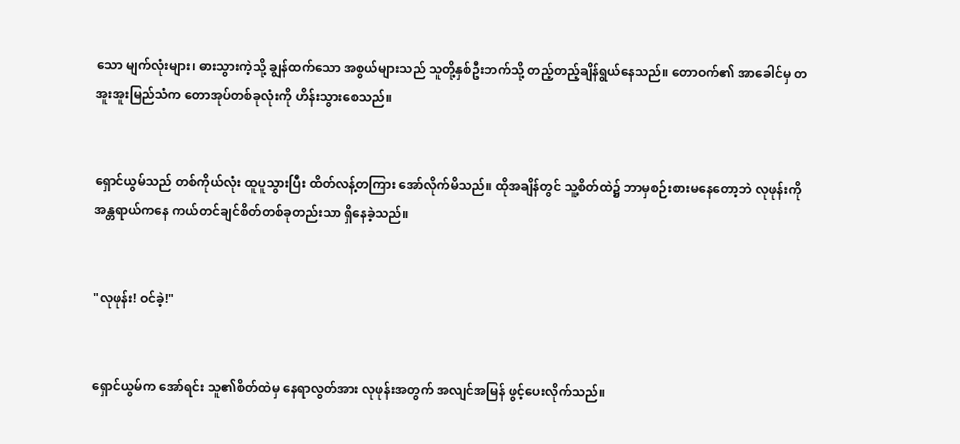သော မျက်လုံးများ၊ ဓားသွားကဲ့သို့ ချွန်ထက်သော အစွယ်များသည် သူတို့နှစ်ဦးဘက်သို့ တည့်တည့်ချိန်ရွယ်နေသည်။ တောဝက်၏ အာခေါင်မှ တအူးအူးမြည်သံက တောအုပ်တစ်ခုလုံးကို ဟိန်းသွားစေသည်။


ရှောင်ယွမ်သည် တစ်ကိုယ်လုံး ထူပူသွားပြီး ထိတ်လန့်တကြား အော်လိုက်မိသည်။ ထိုအချိန်တွင် သူ့စိတ်ထဲ၌ ဘာမှစဉ်းစားမနေတော့ဘဲ လုဖုန်းကို အန္တရာယ်ကနေ ကယ်တင်ချင်စိတ်တစ်ခုတည်းသာ ရှိနေခဲ့သည်။


"လုဖုန်း! ဝင်ခဲ့!"


ရှောင်ယွမ်က အော်ရင်း သူ၏စိတ်ထဲမှ နေရာလွတ်အား လုဖုန်းအတွက် အလျင်အမြန် ဖွင့်ပေးလိုက်သည်။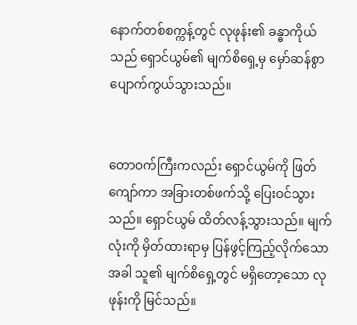နောက်တစ်စက္ကန့်တွင် လုဖုန်း၏ ခန္ဓာကိုယ်သည် ရှောင်ယွမ်၏ မျက်စိရှေ့မှ မှော်ဆန်စွာ ပျောက်ကွယ်သွားသည်။


တောဝက်ကြီးကလည်း ရှောင်ယွမ်ကို ဖြတ်ကျော်ကာ အခြားတစ်ဖက်သို့ ပြေးဝင်သွားသည်။ ရှောင်ယွမ် ထိတ်လန့်သွားသည်။ မျက်လုံးကို မှိတ်ထားရာမှ ပြန်ဖွင့်ကြည့်လိုက်သောအခါ သူ၏ မျက်စိရှေ့တွင် မရှိတော့သော လုဖုန်းကို မြင်သည်။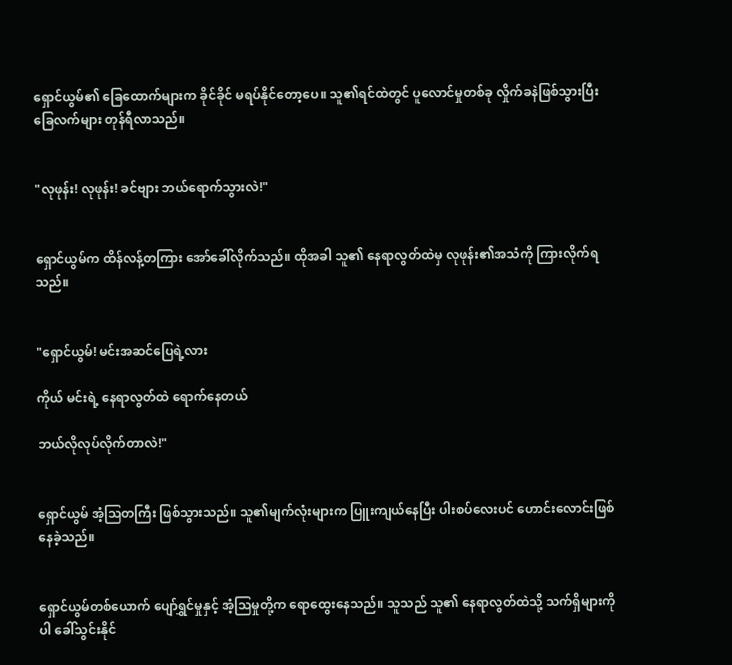ရှောင်ယွမ်၏ ခြေထောက်များက ခိုင်ခိုင် မရပ်နိုင်တော့ပေ။ သူ၏ရင်ထဲတွင် ပူလောင်မှုတစ်ခု လှိုက်ခနဲဖြစ်သွားပြီး ခြေလက်များ တုန်ရီလာသည်။


"လုဖုန်း! လုဖုန်း! ခင်ဗျား ဘယ်ရောက်သွားလဲ!"


ရှောင်ယွမ်က ထိန်လန့်တကြား အော်ခေါ်လိုက်သည်။ ထိုအခါ သူ၏ နေရာလွတ်ထဲမှ လုဖုန်း၏အသံကို ကြားလိုက်ရသည်။


"ရှောင်ယွမ်! မင်းအဆင်ပြေရဲ့လား

ကိုယ် မင်းရဲ့ နေရာလွတ်ထဲ ရောက်နေတယ်

ဘယ်လိုလုပ်လိုက်တာလဲ!"


ရှောင်ယွမ် အံ့သြတကြီး ဖြစ်သွားသည်။ သူ၏မျက်လုံးများက ပြူးကျယ်နေပြီး ပါးစပ်လေးပင် ဟောင်းလောင်းဖြစ်နေခဲ့သည်။


ရှောင်ယွမ်တစ်ယောက် ပျော်ရွှင်မှုနှင့် အံ့သြမှုတို့က ရောထွေးနေသည်။ သူသည် သူ၏ နေရာလွတ်ထဲသို့ သက်ရှိများကိုပါ ခေါ်သွင်းနိုင်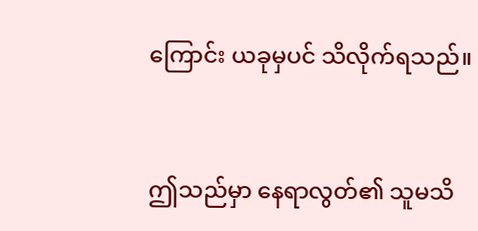ကြောင်း ယခုမှပင် သိလိုက်ရသည်။


ဤသည်မှာ နေရာလွတ်၏ သူမသိ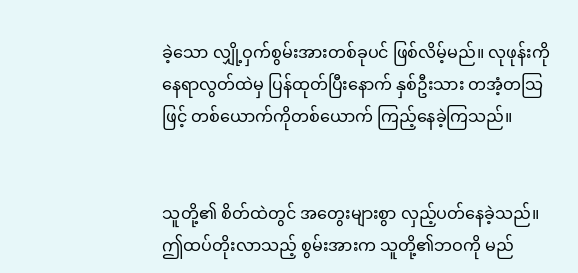ခဲ့သော လျှို့ဝှက်စွမ်းအားတစ်ခုပင် ဖြစ်လိမ့်မည်။ လုဖုန်းကို နေရာလွတ်ထဲမှ ပြန်ထုတ်ပြီးနောက် နှစ်ဦးသား တအံ့တသြဖြင့် တစ်ယောက်ကိုတစ်ယောက် ကြည့်နေခဲ့ကြသည်။


သူတို့၏ စိတ်ထဲတွင် အတွေးများစွာ လှည့်ပတ်နေခဲ့သည်။ ဤထပ်တိုးလာသည့် စွမ်းအားက သူတို့၏ဘဝကို မည်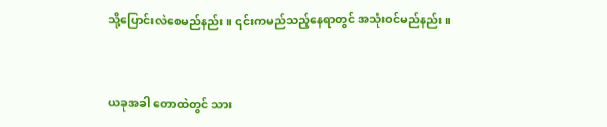သို့ပြောင်းလဲစေမည်နည်း။ ၎င်းကမည်သည့်နေရာတွင် အသုံးဝင်မည်နည်း။


ယခုအခါ တောထဲတွင် သား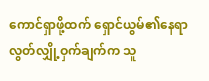ကောင်ရှာဖို့ထက် ရှောင်ယွမ်၏နေရာလွတ်လျှို့ဝှက်ချက်က သူ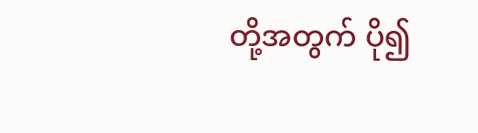တို့အတွက် ပို၍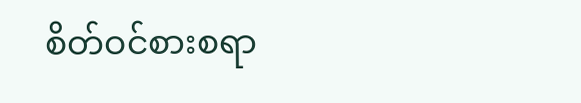စိတ်ဝင်စားစရာ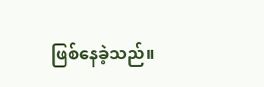ဖြစ်နေခဲ့သည်။